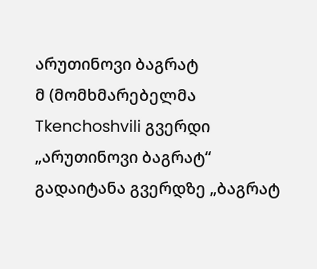არუთინოვი ბაგრატ
მ (მომხმარებელმა Tkenchoshvili გვერდი „არუთინოვი ბაგრატ“ გადაიტანა გვერდზე „ბაგრატ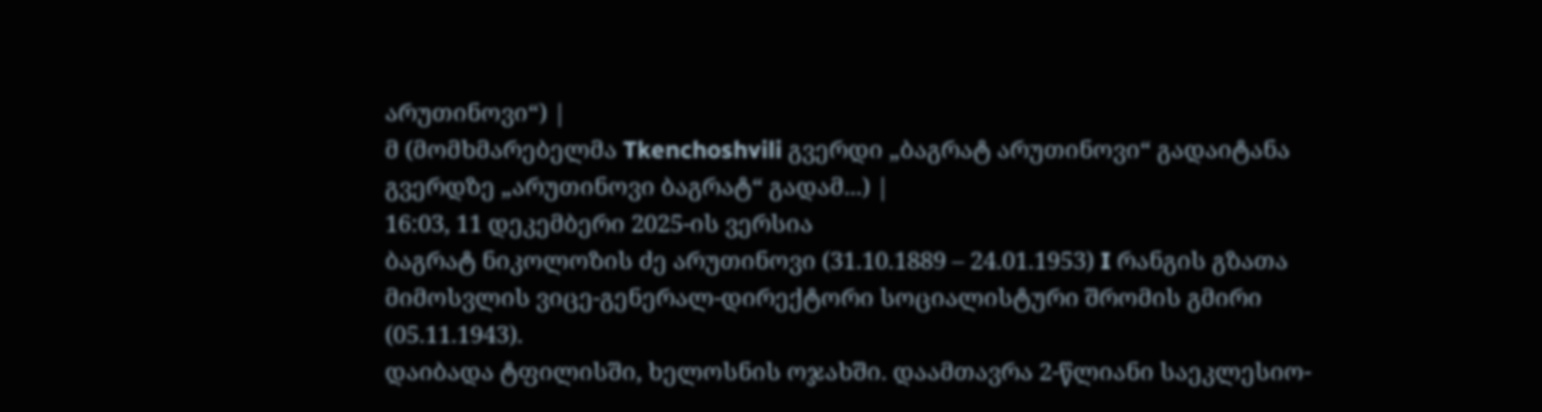არუთინოვი“) |
მ (მომხმარებელმა Tkenchoshvili გვერდი „ბაგრატ არუთინოვი“ გადაიტანა გვერდზე „არუთინოვი ბაგრატ“ გადამ...) |
16:03, 11 დეკემბერი 2025-ის ვერსია
ბაგრატ ნიკოლოზის ძე არუთინოვი (31.10.1889 – 24.01.1953) I რანგის გზათა მიმოსვლის ვიცე-გენერალ-დირექტორი სოციალისტური შრომის გმირი (05.11.1943).
დაიბადა ტფილისში, ხელოსნის ოჯახში. დაამთავრა 2-წლიანი საეკლესიო-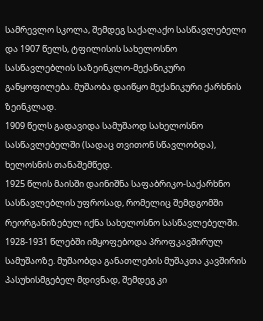სამრევლო სკოლა, შემდეგ საქალაქო სასწავლებელი და 1907 წელს, ტფილისის სახელოსნო სასწავლებლის საზეინკლო-მექანიკური განყოფილება. მუშაობა დაიწყო მექანიკური ქარხნის ზეინკლად.
1909 წელს გადავიდა სამუშაოდ სახელოსნო სასწავლებელში (სადაც თვითონ სწავლობდა), ხელოსნის თანაშემწედ.
1925 წლის მაისში დაინიშნა საფაბრიკო-საქარხნო სასწავლებლის უფროსად, რომელიც შემდგომში რეორგანიზებულ იქნა სახელოსნო სასწავლებელში.
1928-1931 წლებში იმყოფებოდა პროფკავშირულ სამუშაოზე. მუშაობდა განათლების მუშაკთა კავშირის პასუხისმგებელ მდივნად, შემდეგ კი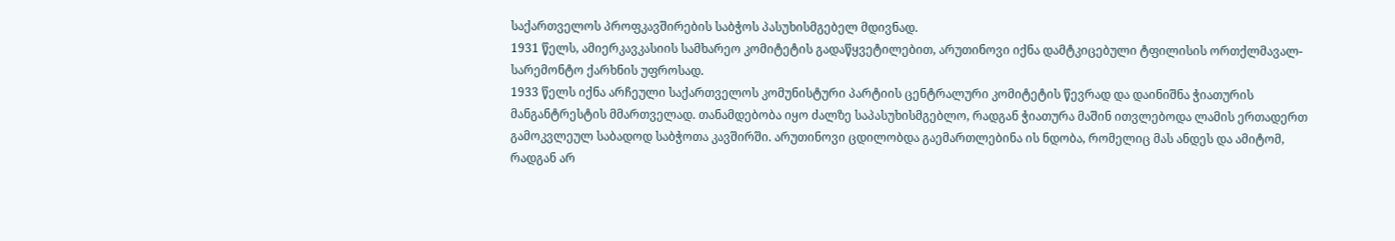საქართველოს პროფკავშირების საბჭოს პასუხისმგებელ მდივნად.
1931 წელს, ამიერკავკასიის სამხარეო კომიტეტის გადაწყვეტილებით, არუთინოვი იქნა დამტკიცებული ტფილისის ორთქლმავალ-სარემონტო ქარხნის უფროსად.
1933 წელს იქნა არჩეული საქართველოს კომუნისტური პარტიის ცენტრალური კომიტეტის წევრად და დაინიშნა ჭიათურის მანგანტრესტის მმართველად. თანამდებობა იყო ძალზე საპასუხისმგებლო, რადგან ჭიათურა მაშინ ითვლებოდა ლამის ერთადერთ გამოკვლეულ საბადოდ საბჭოთა კავშირში. არუთინოვი ცდილობდა გაემართლებინა ის ნდობა, რომელიც მას ანდეს და ამიტომ, რადგან არ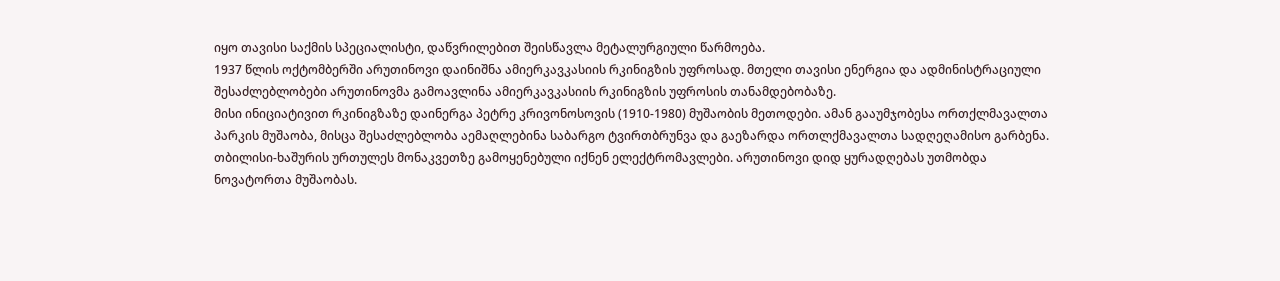იყო თავისი საქმის სპეციალისტი, დაწვრილებით შეისწავლა მეტალურგიული წარმოება.
1937 წლის ოქტომბერში არუთინოვი დაინიშნა ამიერკავკასიის რკინიგზის უფროსად. მთელი თავისი ენერგია და ადმინისტრაციული შესაძლებლობები არუთინოვმა გამოავლინა ამიერკავკასიის რკინიგზის უფროსის თანამდებობაზე.
მისი ინიციატივით რკინიგზაზე დაინერგა პეტრე კრივონოსოვის (1910-1980) მუშაობის მეთოდები. ამან გააუმჯობესა ორთქლმავალთა პარკის მუშაობა, მისცა შესაძლებლობა აემაღლებინა საბარგო ტვირთბრუნვა და გაეზარდა ორთლქმავალთა სადღეღამისო გარბენა. თბილისი-ხაშურის ურთულეს მონაკვეთზე გამოყენებული იქნენ ელექტრომავლები. არუთინოვი დიდ ყურადღებას უთმობდა ნოვატორთა მუშაობას.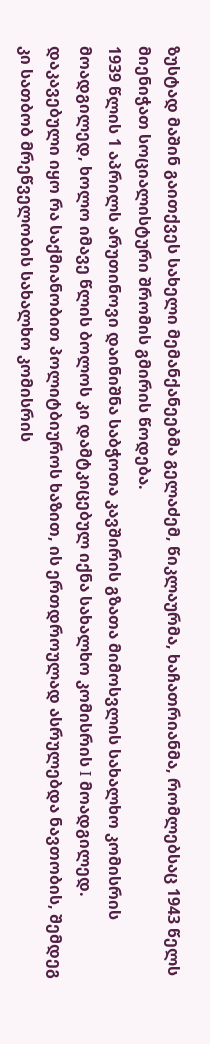ზუსტად მაშინ გაითქვეს სახელი მემანქანეებმა გელაძემ, წიკლაურმა, ხაჩათრიანმა, რომლებსაც 1943 წელს მიენიჭათ სოციალისტური შრომის გმირის წოდება.
1939 წლის 1 აპრილს არუთინოვი დაინიშნა საბჭოთა კავშირის გზათა მიმოსვლის სახალხო კომისრის მოადგილედ, ხოლო იმავე წლის ბოლოს კი დამტკიცებულ იქნა სახალხო კომისრის I მოადგილედ. დაკავებული იყო რა საქმიანობით პოლიტბიუროს ხაზით, ის ერთდროულად ასრულებდა ნავთობის, შემდეგ კი სათბობ მრეწველობის სახალხო კომისრის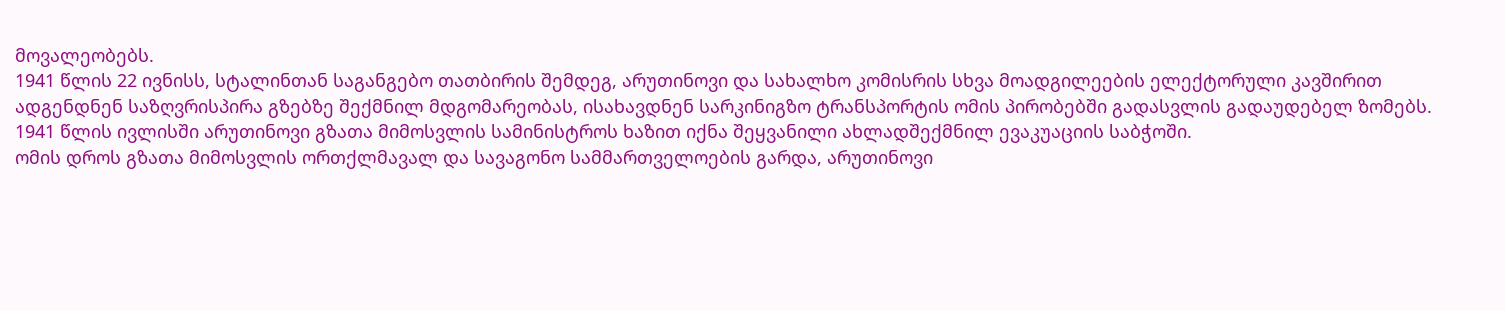მოვალეობებს.
1941 წლის 22 ივნისს, სტალინთან საგანგებო თათბირის შემდეგ, არუთინოვი და სახალხო კომისრის სხვა მოადგილეების ელექტორული კავშირით ადგენდნენ საზღვრისპირა გზებზე შექმნილ მდგომარეობას, ისახავდნენ სარკინიგზო ტრანსპორტის ომის პირობებში გადასვლის გადაუდებელ ზომებს.
1941 წლის ივლისში არუთინოვი გზათა მიმოსვლის სამინისტროს ხაზით იქნა შეყვანილი ახლადშექმნილ ევაკუაციის საბჭოში.
ომის დროს გზათა მიმოსვლის ორთქლმავალ და სავაგონო სამმართველოების გარდა, არუთინოვი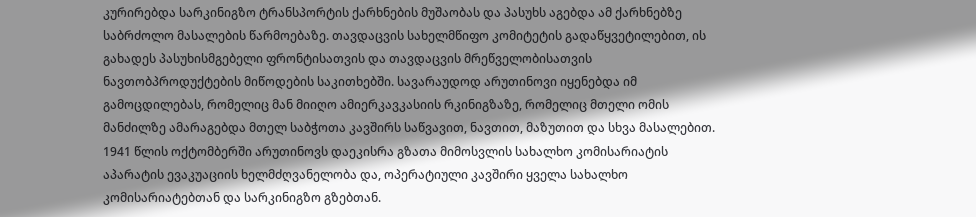კურირებდა სარკინიგზო ტრანსპორტის ქარხნების მუშაობას და პასუხს აგებდა ამ ქარხნებზე საბრძოლო მასალების წარმოებაზე. თავდაცვის სახელმწიფო კომიტეტის გადაწყვეტილებით, ის გახადეს პასუხისმგებელი ფრონტისათვის და თავდაცვის მრეწველობისათვის ნავთობპროდუქტების მიწოდების საკითხებში. სავარაუდოდ არუთინოვი იყენებდა იმ გამოცდილებას, რომელიც მან მიიღო ამიერკავკასიის რკინიგზაზე, რომელიც მთელი ომის მანძილზე ამარაგებდა მთელ საბჭოთა კავშირს საწვავით, ნავთით, მაზუთით და სხვა მასალებით.
1941 წლის ოქტომბერში არუთინოვს დაეკისრა გზათა მიმოსვლის სახალხო კომისარიატის აპარატის ევაკუაციის ხელმძღვანელობა და, ოპერატიული კავშირი ყველა სახალხო კომისარიატებთან და სარკინიგზო გზებთან.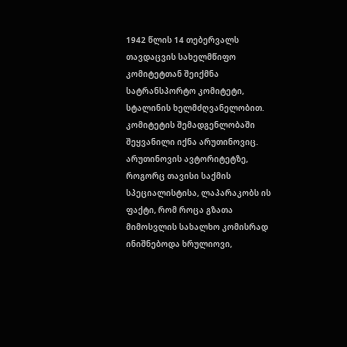1942 წლის 14 თებერვალს თავდაცვის სახელმწიფო კომიტეტთან შეიქმნა სატრანსპორტო კომიტეტი, სტალინის ხელმძღვანელობით. კომიტეტის შემადგენლობაში შეყვანილი იქნა არუთინოვიც. არუთინოვის ავტორიტეტზე, როგორც თავისი საქმის სპეციალისტისა, ლაპარაკობს ის ფაქტი, რომ როცა გზათა მიმოსვლის სახალხო კომისრად ინიშნებოდა ხრულიოვი,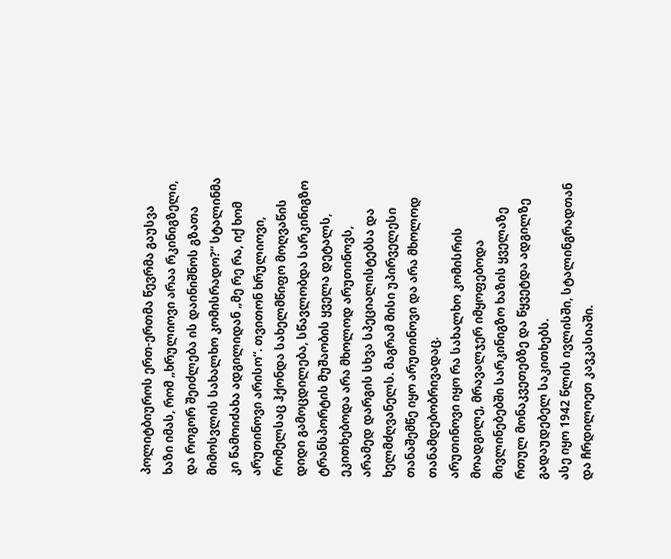პოლიტბიუროს ერთ-ერთმა წევრმა გაუსვა ხაზი იმას, რომ „ხრულიოვი არაა რკინიგზელი, და როგორ შეიძლება ის დაინიშნოს გზათა მიმოსვლის სახალხო კომისრადო?“ სტალინმა კი წამოიძახა ადგილიდან „მე რე რა, იქ ხომ არუთინოვი არისო“. თვითონ ხრულიოვი, რომელსაც ჰქონდა სახელმწიფო მოღვაწის დიდი გამოცდილება, სწავლობდა სარკინიგზო ტრანსპორტის მუშაობის ყველა დეტალს, ეკითხებოდა არა მხოლოდ არუთინოვს, არამედ დარგის სხვა სპეციალისტებსა და ხელმძღვანელს. მაგრამ მისი უპირველესი თანაშემწე იყო არუთინოვი და არა მხოლოდ თანამდებობრივადაც.
არუთინოვი იყო რა სახალხო კომისრის მოადგილე, მრავალჯერ იმყოფებოდა მივლინებებში სარკინიგზო ხაზის ყველაზე რთულ მონაკვეთებზე და წყვეტდა ადგილზე გადაუდებელ საკითხებს.
ასე იყო 1942 წლის ივლისში, სტალინგრადთან და ჩრდილოეთ კავკასიაში.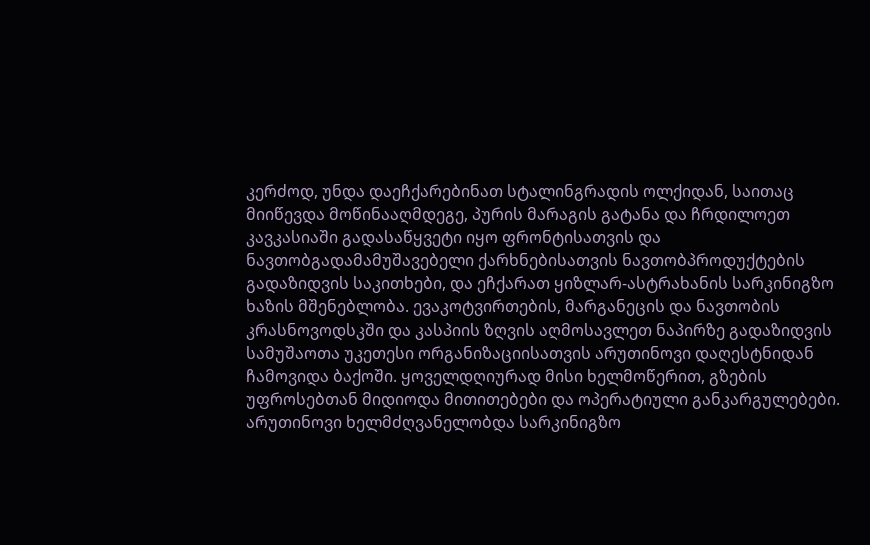კერძოდ, უნდა დაეჩქარებინათ სტალინგრადის ოლქიდან, საითაც მიიწევდა მოწინააღმდეგე, პურის მარაგის გატანა და ჩრდილოეთ კავკასიაში გადასაწყვეტი იყო ფრონტისათვის და ნავთობგადამამუშავებელი ქარხნებისათვის ნავთობპროდუქტების გადაზიდვის საკითხები, და ეჩქარათ ყიზლარ-ასტრახანის სარკინიგზო ხაზის მშენებლობა. ევაკოტვირთების, მარგანეცის და ნავთობის კრასნოვოდსკში და კასპიის ზღვის აღმოსავლეთ ნაპირზე გადაზიდვის სამუშაოთა უკეთესი ორგანიზაციისათვის არუთინოვი დაღესტნიდან ჩამოვიდა ბაქოში. ყოველდღიურად მისი ხელმოწერით, გზების უფროსებთან მიდიოდა მითითებები და ოპერატიული განკარგულებები. არუთინოვი ხელმძღვანელობდა სარკინიგზო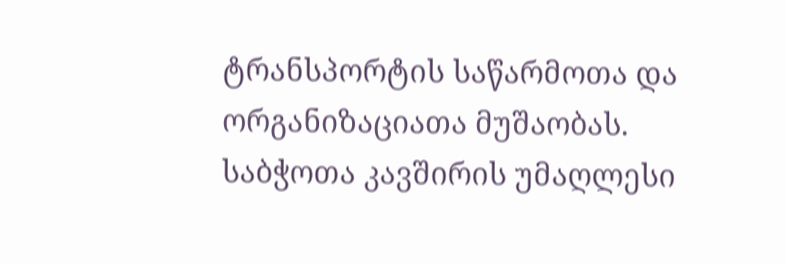ტრანსპორტის საწარმოთა და ორგანიზაციათა მუშაობას.
საბჭოთა კავშირის უმაღლესი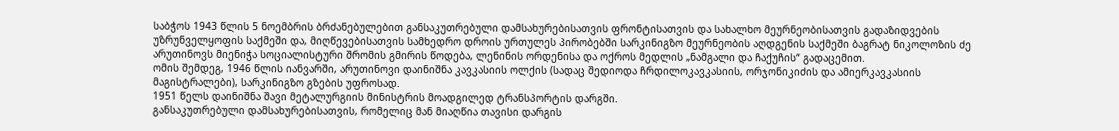საბჭოს 1943 წლის 5 ნოემბრის ბრძანებულებით განსაკუთრებული დამსახურებისათვის ფრონტისათვის და სახალხო მეურნეობისათვის გადაზიდვების უზრუნველყოფის საქმეში და, მიღწევებისათვის სამხედრო დროის ურთულეს პირობებში სარკინიგზო მეურნეობის აღდგენის საქმეში ბაგრატ ნიკოლოზის ძე არუთინოვს მიენიჭა სოციალისტური შრომის გმირის წოდება, ლენინის ორდენისა და ოქროს მედლის „ნამგალი და ჩაქუჩის“ გადაცემით.
ომის შემდეგ, 1946 წლის იანვარში, არუთინოვი დაინიშნა კავკასიის ოლქის (სადაც შედიოდა ჩრდილოკავკასიის, ორჯონიკიძის და ამიერკავკასიის მაგისტრალები), სარკინიგზო გზების უფროსად.
1951 წელს დაინიშნა შავი მეტალურგიის მინისტრის მოადგილედ ტრანსპორტის დარგში.
განსაკუთრებული დამსახურებისათვის, რომელიც მან მიაღწია თავისი დარგის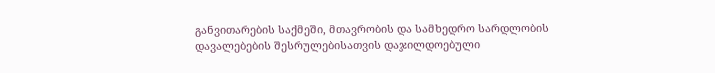განვითარების საქმეში, მთავრობის და სამხედრო სარდლობის დავალებების შესრულებისათვის დაჯილდოებული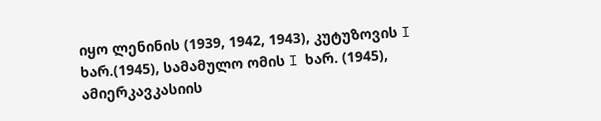იყო ლენინის (1939, 1942, 1943), კუტუზოვის I ხარ.(1945), სამამულო ომის I ხარ. (1945), ამიერკავკასიის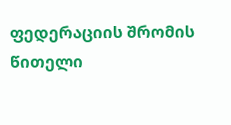ფედერაციის შრომის წითელი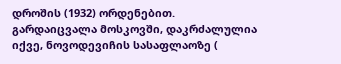დროშის (1932) ორდენებით.
გარდაიცვალა მოსკოვში, დაკრძალულია იქვე, ნოვოდევიჩის სასაფლაოზე (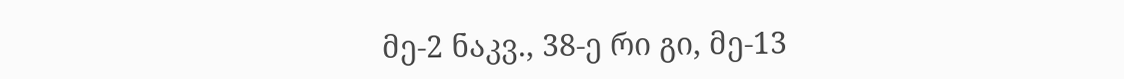მე-2 ნაკვ., 38-ე რი გი, მე-13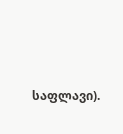საფლავი).